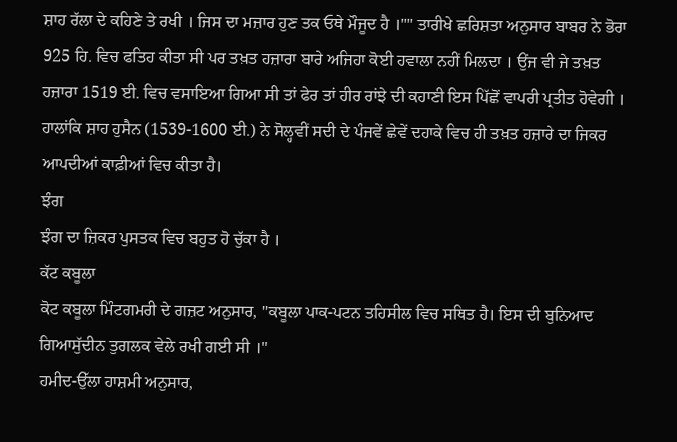ਸ਼ਾਹ ਰੱਲਾ ਦੇ ਕਹਿਣੇ ਤੇ ਰਖੀ । ਜਿਸ ਦਾ ਮਜ਼ਾਰ ਹੁਣ ਤਕ ਓਥੇ ਮੌਜੂਦ ਹੈ ।"" ਤਾਰੀਖੇ ਛਰਿਸ਼ਤਾ ਅਨੁਸਾਰ ਬਾਬਰ ਨੇ ਭੋਰਾ 925 ਹਿ. ਵਿਚ ਫਤਿਹ ਕੀਤਾ ਸੀ ਪਰ ਤਖ਼ਤ ਹਜ਼ਾਰਾ ਬਾਰੇ ਅਜਿਹਾ ਕੋਈ ਹਵਾਲਾ ਨਹੀਂ ਮਿਲਦਾ । ਉਂਜ ਵੀ ਜੇ ਤਖ਼ਤ ਹਜ਼ਾਰਾ 1519 ਈ. ਵਿਚ ਵਸਾਇਆ ਗਿਆ ਸੀ ਤਾਂ ਫੇਰ ਤਾਂ ਹੀਰ ਰਾਂਝੇ ਦੀ ਕਹਾਣੀ ਇਸ ਪਿੱਛੋਂ ਵਾਪਰੀ ਪ੍ਰਤੀਤ ਹੋਵੇਗੀ । ਹਾਲਾਂਕਿ ਸ਼ਾਹ ਹੁਸੈਨ (1539-1600 ਈ.) ਨੇ ਸੋਲ੍ਹਵੀਂ ਸਦੀ ਦੇ ਪੰਜਵੇਂ ਛੇਵੇਂ ਦਹਾਕੇ ਵਿਚ ਹੀ ਤਖ਼ਤ ਹਜ਼ਾਰੇ ਦਾ ਜਿਕਰ ਆਪਦੀਆਂ ਕਾਫ਼ੀਆਂ ਵਿਚ ਕੀਤਾ ਹੈ।
ਝੰਗ
ਝੰਗ ਦਾ ਜ਼ਿਕਰ ਪੁਸਤਕ ਵਿਚ ਬਹੁਤ ਹੋ ਚੁੱਕਾ ਹੈ ।
ਕੱਟ ਕਬੂਲਾ
ਕੋਟ ਕਬੂਲਾ ਮਿੰਟਗਮਰੀ ਦੇ ਗਜ਼ਟ ਅਨੁਸਾਰ, "ਕਬੂਲਾ ਪਾਕ-ਪਟਨ ਤਹਿਸੀਲ ਵਿਚ ਸਥਿਤ ਹੈ। ਇਸ ਦੀ ਬੁਨਿਆਦ ਗਿਆਸੁੱਦੀਨ ਤੁਗਲਕ ਵੇਲੇ ਰਖੀ ਗਈ ਸੀ ।"
ਹਮੀਦ-ਉੱਲਾ ਹਾਸ਼ਮੀ ਅਨੁਸਾਰ,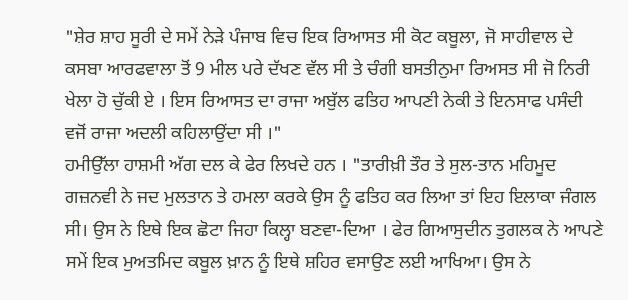"ਸ਼ੇਰ ਸ਼ਾਹ ਸੂਰੀ ਦੇ ਸਮੇਂ ਨੇੜੇ ਪੰਜਾਬ ਵਿਚ ਇਕ ਰਿਆਸਤ ਸੀ ਕੋਟ ਕਬੂਲਾ, ਜੋ ਸਾਹੀਵਾਲ ਦੇ ਕਸਬਾ ਆਰਫਵਾਲਾ ਤੋਂ 9 ਮੀਲ ਪਰੇ ਦੱਖਣ ਵੱਲ ਸੀ ਤੇ ਚੰਗੀ ਬਸਤੀਨੁਮਾ ਰਿਅਸਤ ਸੀ ਜੋ ਨਿਰੀ ਖੇਲਾ ਹੋ ਚੁੱਕੀ ਏ । ਇਸ ਰਿਆਸਤ ਦਾ ਰਾਜਾ ਅਬੁੱਲ ਫਤਿਹ ਆਪਣੀ ਨੇਕੀ ਤੇ ਇਨਸਾਫ ਪਸੰਦੀ ਵਜੋਂ ਰਾਜਾ ਅਦਲੀ ਕਹਿਲਾਉਂਦਾ ਸੀ ।"
ਹਮੀਉੱਲਾ ਹਾਸ਼ਮੀ ਅੱਗ ਦਲ ਕੇ ਫੇਰ ਲਿਖਦੇ ਹਨ । "ਤਾਰੀਖ਼ੀ ਤੌਰ ਤੇ ਸੁਲ-ਤਾਨ ਮਹਿਮੂਦ ਗਜ਼ਨਵੀ ਨੇ ਜਦ ਮੁਲਤਾਨ ਤੇ ਹਮਲਾ ਕਰਕੇ ਉਸ ਨੂੰ ਫਤਿਹ ਕਰ ਲਿਆ ਤਾਂ ਇਹ ਇਲਾਕਾ ਜੰਗਲ ਸੀ। ਉਸ ਨੇ ਇਥੇ ਇਕ ਛੋਟਾ ਜਿਹਾ ਕਿਲ੍ਹਾ ਬਣਵਾ-ਦਿਆ । ਫੇਰ ਗਿਆਸੁਦੀਨ ਤੁਗਲਕ ਨੇ ਆਪਣੇ ਸਮੇਂ ਇਕ ਮੁਅਤਮਿਦ ਕਬੂਲ ਖ਼ਾਨ ਨੂੰ ਇਥੇ ਸ਼ਹਿਰ ਵਸਾਉਣ ਲਈ ਆਖਿਆ। ਉਸ ਨੇ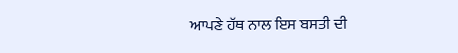ਆਪਣੇ ਹੱਥ ਨਾਲ ਇਸ ਬਸਤੀ ਦੀ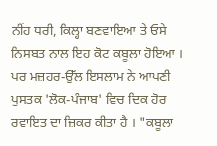ਨੀਂਹ ਧਰੀ, ਕਿਲ੍ਹਾ ਬਣਵਾਇਆ ਤੇ ਓਸੇ ਨਿਸਬਤ ਨਾਲ ਇਹ ਕੋਟ ਕਬੂਲਾ ਹੋਇਆ ।
ਪਰ ਮਜ਼ਹਰ-ਉੱਲ ਇਸਲਾਮ ਨੇ ਆਪਣੀ ਪੁਸਤਕ 'ਲੋਕ-ਪੰਜਾਬ' ਵਿਚ ਦਿਕ ਹੋਰ ਰਵਾਇਤ ਦਾ ਜ਼ਿਕਰ ਕੀਤਾ ਹੈ । "ਕਬੂਲਾ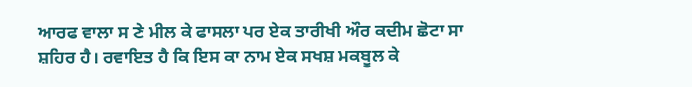ਆਰਫ ਵਾਲਾ ਸ ਣੇ ਮੀਲ ਕੇ ਫਾਸਲਾ ਪਰ ਏਕ ਤਾਰੀਖੀ ਔਰ ਕਦੀਮ ਛੋਟਾ ਸਾ ਸ਼ਹਿਰ ਹੈ। ਰਵਾਇਤ ਹੈ ਕਿ ਇਸ ਕਾ ਨਾਮ ਏਕ ਸਖਸ਼ ਮਕਬੂਲ ਕੇ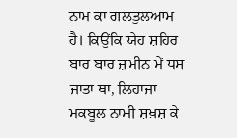ਨਾਮ ਕਾ ਗਲਤੁਲਆਮ ਹੈ। ਕਿਉਂਕਿ ਯੇਹ ਸ਼ਹਿਰ ਬਾਰ ਬਾਰ ਜ਼ਮੀਨ ਮੇਂ ਧਸ ਜਾਤਾ ਥਾ, ਲਿਹਾਜਾ ਮਕਬੂਲ ਨਾਮੀ ਸ਼ਖ਼ਸ਼ ਕੇ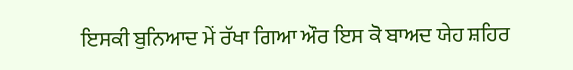ਇਸਕੀ ਬੁਨਿਆਦ ਮੇਂ ਰੱਖਾ ਗਿਆ ਔਰ ਇਸ ਕੋ ਬਾਅਦ ਯੇਹ ਸ਼ਹਿਰ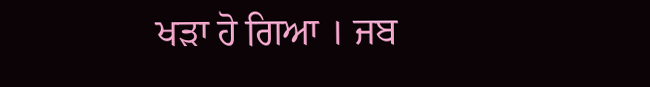ਖੜਾ ਹੋ ਗਿਆ । ਜਬ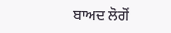ਬਾਅਦ ਲੋਗੋਂ